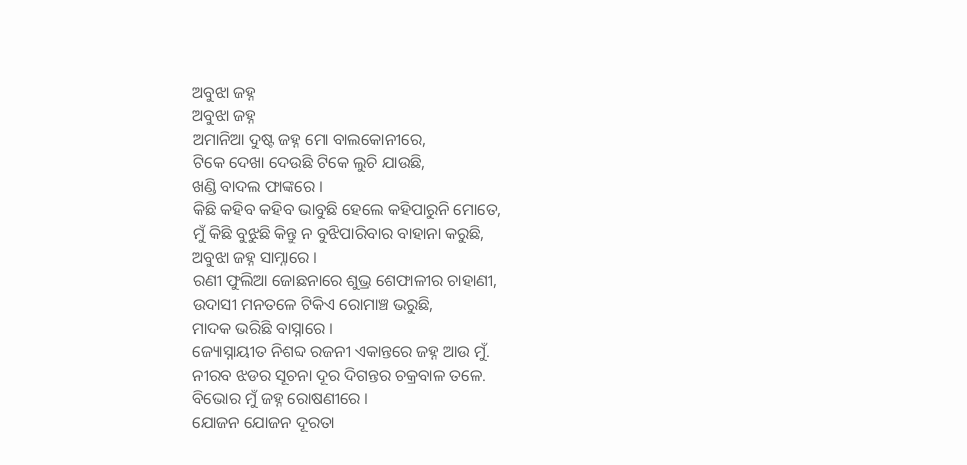ଅବୁଝା ଜହ୍ନ
ଅବୁଝା ଜହ୍ନ
ଅମାନିଆ ଦୁଷ୍ଟ ଜହ୍ନ ମୋ ବାଲକୋନୀରେ,
ଟିକେ ଦେଖା ଦେଉଛି ଟିକେ ଲୁଚି ଯାଉଛି,
ଖଣ୍ଡି ବାଦଲ ଫାଙ୍କରେ ।
କିଛି କହିବ କହିବ ଭାବୁଛି ହେଲେ କହିପାରୁନି ମୋତେ,
ମୁଁ କିଛି ବୁଝୁଛି କିନ୍ତୁ ନ ବୁଝିପାରିବାର ବାହାନା କରୁଛି,
ଅବୁଝା ଜହ୍ନ ସାମ୍ନାରେ ।
ରଣୀ ଫୁଲିଆ ଜୋଛନାରେ ଶୁଭ୍ର ଶେଫାଳୀର ଚାହାଣୀ,
ଉଦାସୀ ମନତଳେ ଟିକିଏ ରୋମାଞ୍ଚ ଭରୁଛି,
ମାଦକ ଭରିଛି ବାସ୍ନାରେ ।
ଜ୍ୟୋସ୍ନାୟୀତ ନିଶବ୍ଦ ରଜନୀ ଏକାନ୍ତରେ ଜହ୍ନ ଆଉ ମୁଁ.
ନୀରବ ଝଡର ସୂଚନା ଦୂର ଦିଗନ୍ତର ଚକ୍ରବାଳ ତଳେ.
ବିଭୋର ମୁଁ ଜହ୍ନ ରୋଷଣୀରେ ।
ଯୋଜନ ଯୋଜନ ଦୂରତା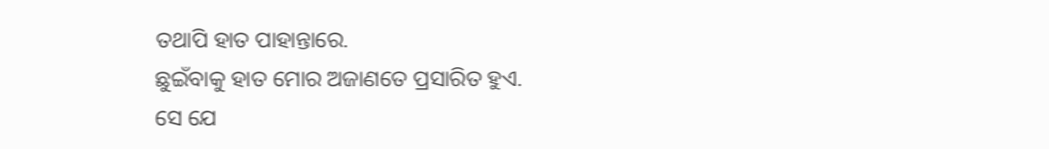ତଥାପି ହାତ ପାହାନ୍ତାରେ.
ଛୁଇଁବାକୁ ହାତ ମୋର ଅଜାଣତେ ପ୍ରସାରିତ ହୁଏ.
ସେ ଯେ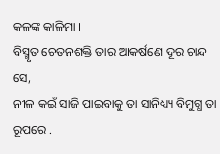କଳଙ୍କ କାଳିମା ।
ବିସ୍ମୃତ ଚେତନଶକ୍ତି ତାର ଆକର୍ଷଣେ ଦୂର ଚାନ୍ଦ ସେ,
ନୀଳ କଇଁ ସାଜି ପାଇବାକୁ ତା ସାନିଧ୍ୟ୍ୟ ବିମୁଗ୍ଧ ତା ରୂପରେ .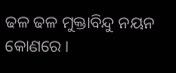ଢଳ ଢଳ ମୁକ୍ତାବିନ୍ଦୁ ନୟନ କୋଣରେ ।